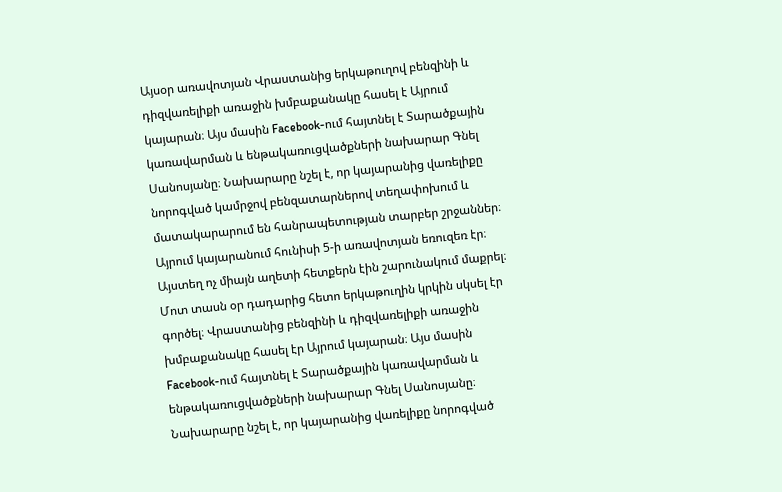Այսօր առավոտյան Վրաստանից երկաթուղով բենզինի և դիզվառելիքի առաջին խմբաքանակը հասել է Այրում կայարան։ Այս մասին Facebook-ում հայտնել է Տարածքային կառավարման և ենթակառուցվածքների նախարար Գնել Սանոսյանը։ Նախարարը նշել է, որ կայարանից վառելիքը նորոգված կամրջով բենզատարներով տեղափոխում և մատակարարում են հանրապետության տարբեր շրջաններ։
Այրում կայարանում հունիսի 5-ի առավոտյան եռուզեռ էր։ Այստեղ ոչ միայն աղետի հետքերն էին շարունակում մաքրել։ Մոտ տասն օր դադարից հետո երկաթուղին կրկին սկսել էր գործել։ Վրաստանից բենզինի և դիզվառելիքի առաջին խմբաքանակը հասել էր Այրում կայարան։ Այս մասին Facebook-ում հայտնել է Տարածքային կառավարման և ենթակառուցվածքների նախարար Գնել Սանոսյանը։ Նախարարը նշել է, որ կայարանից վառելիքը նորոգված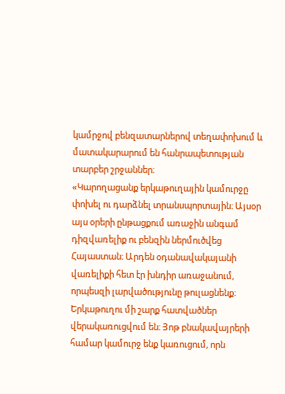կամրջով բենզատարներով տեղափոխում և մատակարարում են հանրապետության տարբեր շրջաններ։
«Կարողացանք երկաթուղային կամուրջը փոխել ու դարձնել տրանսպորտային։ Այսօր այս օրերի ընթացքում առաջին անգամ դիզվառելիք ու բենզին ներմուծվեց Հայաստան։ Արդեն օդանավակայանի վառելիքի հետ էր խնդիր առաջանում, որպեսզի լարվածությունը թուլացնենք։ Երկաթուղու մի շարք հատվածներ վերակառուցվում են։ Յոթ բնակավայրերի համար կամուրջ ենք կառուցում, որն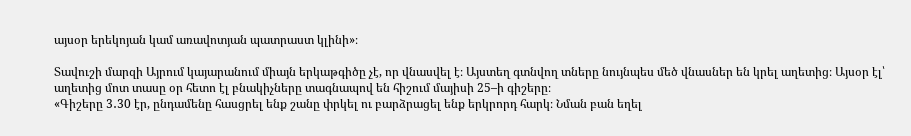այսօր երեկոյան կամ առավոտյան պատրաստ կլինի»։

Տավուշի մարզի Այրում կայարանում միայն երկաթգիծը չէ, որ վնասվել է։ Այստեղ գտնվող տները նույնպես մեծ վնասներ են կրել աղետից։ Այսօր էլ՝ աղետից մոտ տասը օր հետո էլ բնակիչները տագնապով են հիշում մայիսի 25–ի գիշերը։
«Գիշերը 3․30 էր, ընդամենը հասցրել ենք շանը փրկել ու բարձրացել ենք երկրորդ հարկ։ Նման բան եղել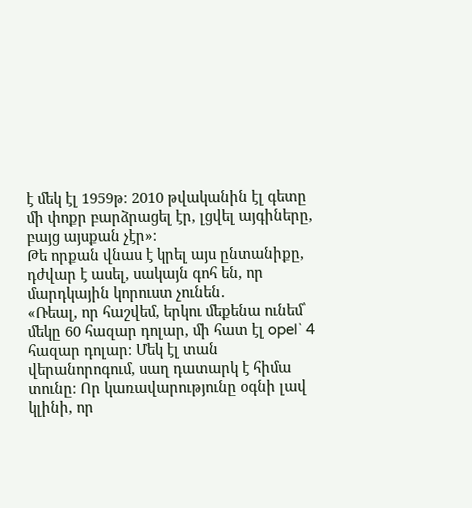է մեկ էլ 1959թ։ 2010 թվականին էլ գետը մի փոքր բարձրացել էր, լցվել այգիները, բայց այսքան չէր»։
Թե որքան վնաս է կրել այս ընտանիքը, դժվար է ասել, սակայն գոհ են, որ մարդկային կորուստ չունեն․
«Ռեալ, որ հաշվեմ, երկու մեքենա ունեմ՝ մեկը 60 հազար դոլար, մի հատ էլ opel` 4 հազար դոլար։ Մեկ էլ տան վերանորոգում, սաղ դատարկ է հիմա տունը։ Որ կառավարությունը օգնի լավ կլինի, որ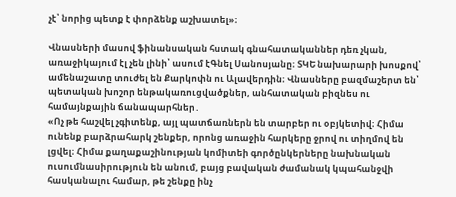չէ՝ նորից պետք է փորձենք աշխատել»։

Վնասների մասով ֆինանսական հստակ գնահատականներ դեռ չկան, առաջիկայում էլ չեն լինի՝ ասում էԳնել Սանոսյանը։ ՏԿԵ նախարարի խոսքով՝ ամենաշատը տուժել են Քարկոփն ու Ալավերդին։ Վնասները բազմաշերտ են՝ պետական խոշոր ենթակառուցվածքներ, անհատական բիզնես ու համայնքային ճանապարհներ․
«Ոչ թե հաշվել չգիտենք, այլ պատճառներն են տարբեր ու օբյկետիվ։ Հիմա ունենք բարձրահարկ շենքեր, որոնց առաջին հարկերը ջրով ու տիղմով են լցվել։ Հիմա քաղաքաշինության կոմիտեի գործընկերները նախնական ուսումնասիրություն են անում, բայց բավական ժամանակ կպահանջվի հասկանալու համար, թե շենքը ինչ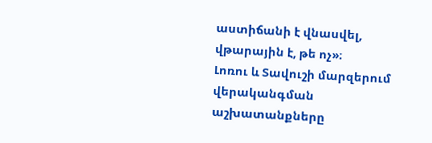աստիճանի է վնասվել, վթարային է, թե ոչ»։
Լոռու և Տավուշի մարզերում վերականգման աշխատանքները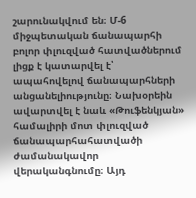շարունակվում են։ Մ-6 միջպետական ճանապարհի բոլոր փլուզված հատվածներում լիցք է կատարվել է՝ ապահովելով ճանապարհների անցանելիությունը։ Նախօրեին ավարտվել է նաև «Թուֆենկյան» համալիրի մոտ փլուզված ճանապարհահատվածի ժամանակավոր վերականգնումը։ Այդ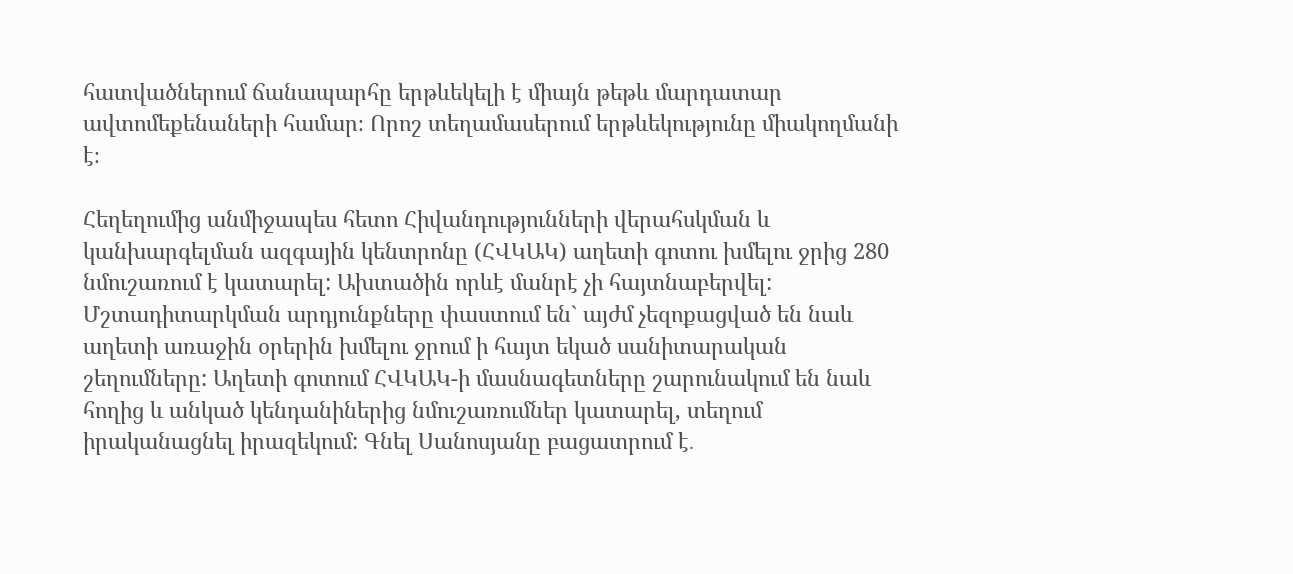հատվածներում ճանապարհը երթևեկելի է միայն թեթև մարդատար ավտոմեքենաների համար։ Որոշ տեղամասերում երթևեկությունը միակողմանի է։

Հեղեղումից անմիջապես հետո Հիվանդությունների վերահսկման և կանխարգելման ազգային կենտրոնը (ՀՎԿԱԿ) աղետի գոտու խմելու ջրից 280 նմուշառում է կատարել: Ախտածին որևէ մանրէ չի հայտնաբերվել: Մշտադիտարկման արդյունքները փաստում են` այժմ չեզոքացված են նաև աղետի առաջին օրերին խմելու ջրում ի հայտ եկած սանիտարական շեղումները: Աղետի գոտում ՀՎԿԱԿ-ի մասնագետները շարունակում են նաև հողից և անկած կենդանիներից նմուշառումներ կատարել, տեղում իրականացնել իրազեկում: Գնել Սանոսյանը բացատրում է․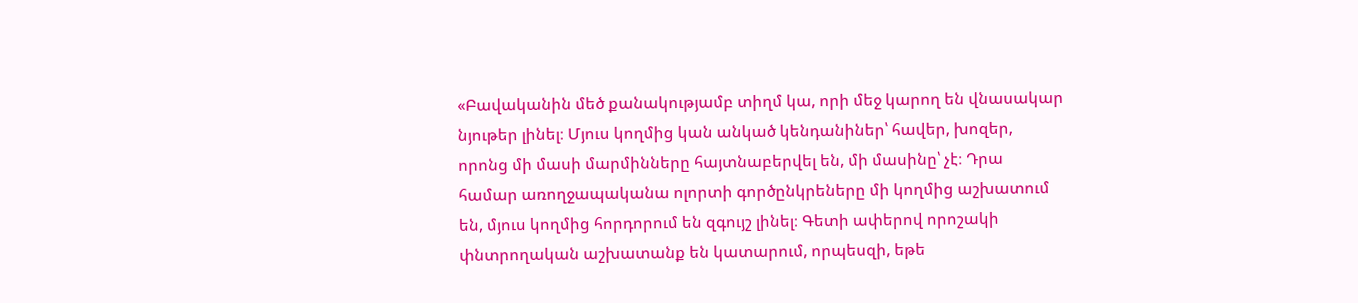«Բավականին մեծ քանակությամբ տիղմ կա, որի մեջ կարող են վնասակար նյութեր լինել։ Մյուս կողմից կան անկած կենդանիներ՝ հավեր, խոզեր, որոնց մի մասի մարմինները հայտնաբերվել են, մի մասինը՝ չէ։ Դրա համար առողջապականա ոլորտի գործընկրեները մի կողմից աշխատում են, մյուս կողմից հորդորում են զգույշ լինել։ Գետի ափերով որոշակի փնտրողական աշխատանք են կատարում, որպեսզի, եթե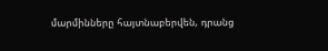մարմինները հայտնաբերվեն, դրանց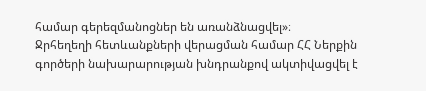համար գերեզմանոցներ են առանձնացվել»։
Ջրհեղեղի հետևանքների վերացման համար ՀՀ Ներքին գործերի նախարարության խնդրանքով ակտիվացվել է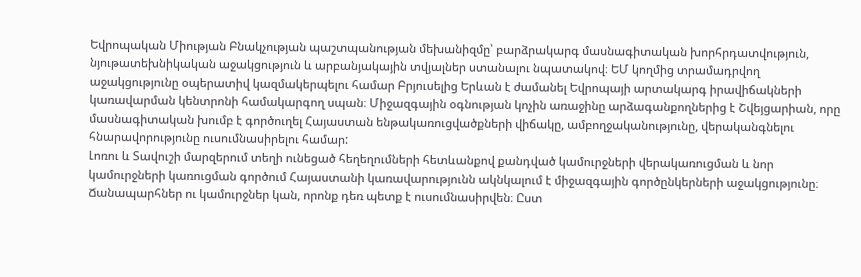Եվրոպական Միության Բնակչության պաշտպանության մեխանիզմը՝ բարձրակարգ մասնագիտական խորհրդատվություն, նյութատեխնիկական աջակցություն և արբանյակային տվյալներ ստանալու նպատակով։ ԵՄ կողմից տրամադրվող աջակցությունը օպերատիվ կազմակերպելու համար Բրյուսելից Երևան է ժամանել Եվրոպայի արտակարգ իրավիճակների կառավարման կենտրոնի համակարգող սպան։ Միջազգային օգնության կոչին առաջինը արձագանքողներից է Շվեյցարիան, որը մասնագիտական խումբ է գործուղել Հայաստան ենթակառուցվածքների վիճակը, ամբողջականությունը, վերականգնելու հնարավորությունը ուսումնասիրելու համար:
Լոռու և Տավուշի մարզերում տեղի ունեցած հեղեղումների հետևանքով քանդված կամուրջների վերակառուցման և նոր կամուրջների կառուցման գործում Հայաստանի կառավարությունն ակնկալում է միջազգային գործընկերների աջակցությունը։ Ճանապարհներ ու կամուրջներ կան, որոնք դեռ պետք է ուսումնասիրվեն։ Ըստ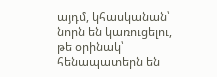այդմ, կհասկանան՝ նորն են կառուցելու, թե օրինակ՝ հենապատերն են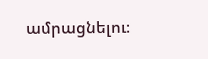ամրացնելու։